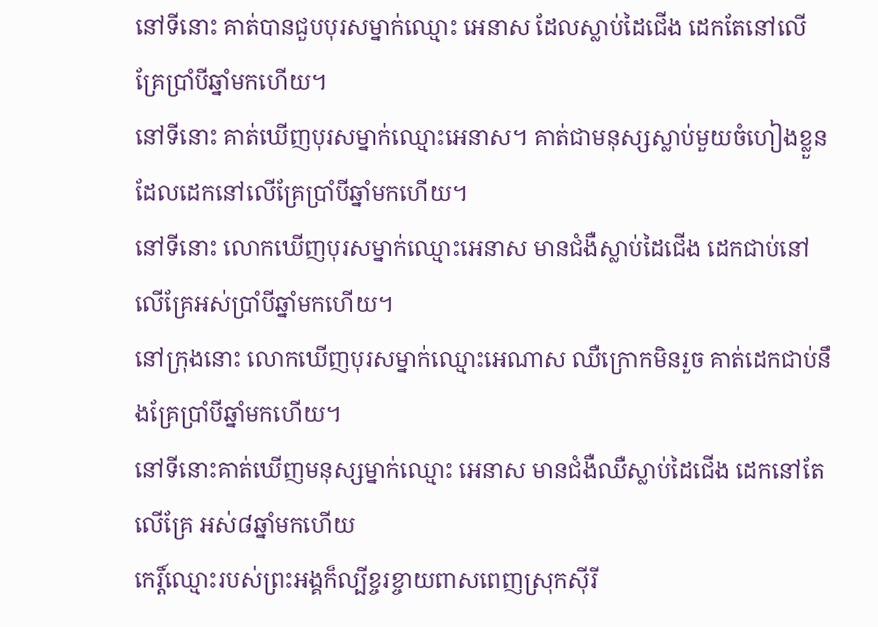នៅទីនោះ គាត់បានជួបបុរសម្នាក់ឈ្មោះ អេនាស ដែលស្លាប់ដៃជើង ដេកតែនៅលើគ្រែប្រាំបីឆ្នាំមកហើយ។
នៅទីនោះ គាត់ឃើញបុរសម្នាក់ឈ្មោះអេនាស។ គាត់ជាមនុស្សស្លាប់មួយចំហៀងខ្លួនដែលដេកនៅលើគ្រែប្រាំបីឆ្នាំមកហើយ។
នៅទីនោះ លោកឃើញបុរសម្នាក់ឈ្មោះអេនាស មានជំងឺស្លាប់ដៃជើង ដេកជាប់នៅលើគ្រែអស់ប្រាំបីឆ្នាំមកហើយ។
នៅក្រុងនោះ លោកឃើញបុរសម្នាក់ឈ្មោះអេណាស ឈឺក្រោកមិនរួច គាត់ដេកជាប់នឹងគ្រែប្រាំបីឆ្នាំមកហើយ។
នៅទីនោះគាត់ឃើញមនុស្សម្នាក់ឈ្មោះ អេនាស មានជំងឺឈឺស្លាប់ដៃជើង ដេកនៅតែលើគ្រែ អស់៨ឆ្នាំមកហើយ
កេរ្ដិ៍ឈ្មោះរបស់ព្រះអង្គក៏ល្បីខ្ចរខ្ចាយពាសពេញស្រុកស៊ីរី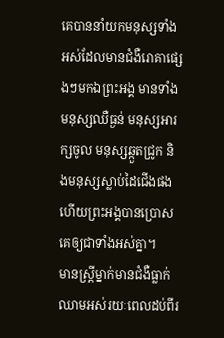គេបាននាំយកមនុស្សទាំងអស់ដែលមានជំងឺរោគាផ្សេងៗមកឯព្រះអង្គ មានទាំងមនុស្សឈឺធ្ងន់ មនុស្សអារក្សចូល មនុស្សឆ្កួតជ្រូក និងមនុស្សស្លាប់ដៃជើងផង ហើយព្រះអង្គបានប្រោសគេឲ្យជាទាំងអស់គ្នា។
មានស្ដ្រីម្នាក់មានជំងឺធ្លាក់ឈាមអស់រយៈពេលដប់ពីរ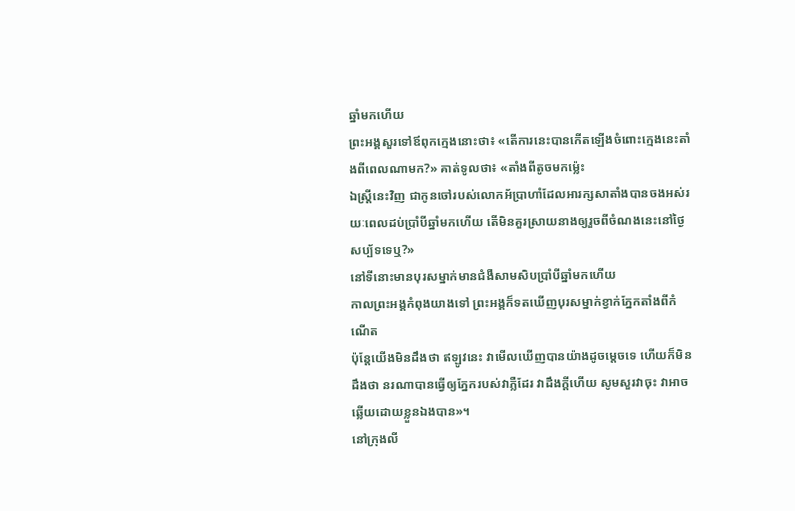ឆ្នាំមកហើយ
ព្រះអង្គសួរទៅឪពុកក្មេងនោះថា៖ «តើការនេះបានកើតឡើងចំពោះក្មេងនេះតាំងពីពេលណាមក?» គាត់ទូលថា៖ «តាំងពីតូចមកម៉្លេះ
ឯស្ដ្រីនេះវិញ ជាកូនចៅរបស់លោកអ័ប្រាហាំដែលអារក្សសាតាំងបានចងអស់រយៈពេលដប់ប្រាំបីឆ្នាំមកហើយ តើមិនគួរស្រាយនាងឲ្យរួចពីចំណងនេះនៅថ្ងៃសប្ប័ទទេឬ?»
នៅទីនោះមានបុរសម្នាក់មានជំងឺសាមសិបប្រាំបីឆ្នាំមកហើយ
កាលព្រះអង្គកំពុងយាងទៅ ព្រះអង្គក៏ទតឃើញបុរសម្នាក់ខ្វាក់ភ្នែកតាំងពីកំណើត
ប៉ុន្ដែយើងមិនដឹងថា ឥឡូវនេះ វាមើលឃើញបានយ៉ាងដូចម្ដេចទេ ហើយក៏មិនដឹងថា នរណាបានធ្វើឲ្យភ្នែករបស់វាភ្លឺដែរ វាដឹងក្ដីហើយ សូមសួរវាចុះ វាអាចឆ្លើយដោយខ្លួនឯងបាន»។
នៅក្រុងលី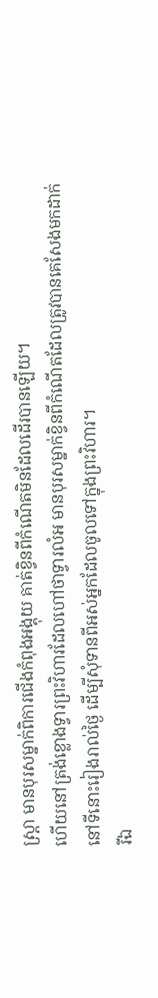ស្ដ្រា មានបុរសម្នាក់ពិការជើងកំពុងអង្គុយ គាត់ខ្វិនពីកំណើតមិនដែលដើរបានឡើយ។
ហើយនៅត្រង់ខ្លោងទ្វារព្រះវិហារដែលហៅថាទ្វារលំអ មានបុរសម្នាក់ខ្វិនពីកំណើតដែលត្រូវបានគេសែងមកដាក់នៅទីនោះរៀងរាល់ថ្ងៃ ដើម្បីសុំទានពីអស់អ្នកដែលចូលទៅក្នុងព្រះវិហារ។
រីឯ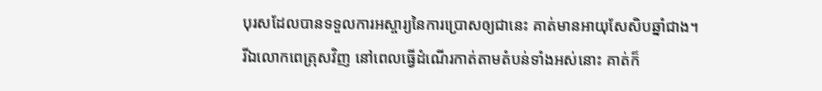បុរសដែលបានទទួលការអស្ចារ្យនៃការប្រោសឲ្យជានេះ គាត់មានអាយុសែសិបឆ្នាំជាង។
រីឯលោកពេត្រុសវិញ នៅពេលធ្វើដំណើរកាត់តាមតំបន់ទាំងអស់នោះ គាត់ក៏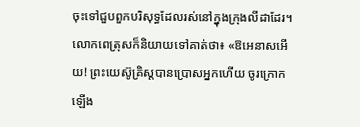ចុះទៅជួបពួកបរិសុទ្ធដែលរស់នៅក្នុងក្រុងលីដាដែរ។
លោកពេត្រុសក៏និយាយទៅគាត់ថា៖ «ឱអេនាសអើយ! ព្រះយេស៊ូគ្រិស្ដបានប្រោសអ្នកហើយ ចូរក្រោកឡើង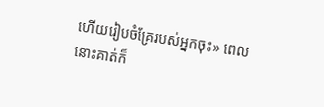ហើយរៀបចំគ្រែរបស់អ្នកចុះ» ពេលនោះគាត់ក៏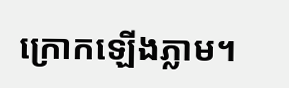ក្រោកឡើងភ្លាម។